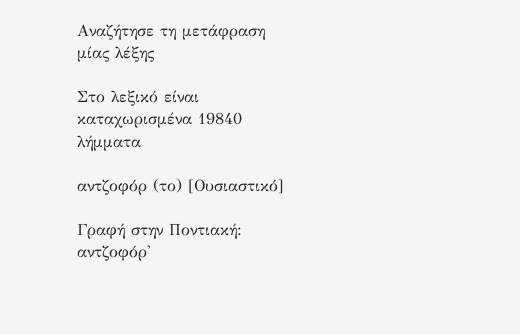Αναζήτησε τη μετάφραση μίας λέξης

Στο λεξικό είναι καταχωρισμένα 19840 λήμματα

αντζοφόρ (το) [Ουσιαστικό]

Γραφή στην Ποντιακή: αντζοφόρ'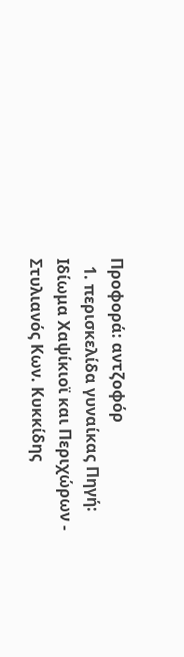Προφορά: αντζοφόρ
  1. περισκελίδα γυναίκας Πηγή: Ιδίωμα Χαψίκιοϊ και Περιχώρων - Στυλιανός Κων. Κυκκίδης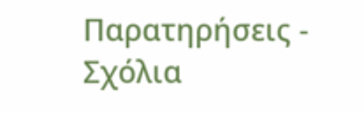Παρατηρήσεις - Σχόλια